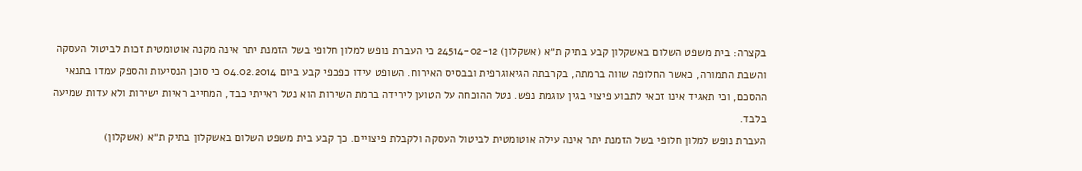בקצרה: בית משפט השלום באשקלון קבע בתיק ת״א (אשקלון) 24514-02-12 כי העברת נופש למלון חלופי בשל הזמנת יתר אינה מקנה אוטומטית זכות לביטול העסקה והשבת התמורה, כאשר החלופה שווה ברמתה, בקרבתה הגיאוגרפית ובבסיס האירוח. השופט עידו כפכפי קבע ביום 04.02.2014 כי סוכן הנסיעות והספק עמדו בתנאי ההסכם, וכי תאגיד אינו זכאי לתבוע פיצוי בגין עוגמת נפש. נטל ההוכחה על הטוען לירידה ברמת השירות הוא נטל ראייתי כבד, המחייב ראיות ישירות ולא עדות שמיעה בלבד.
העברת נופש למלון חלופי בשל הזמנת יתר אינה עילה אוטומטית לביטול העסקה ולקבלת פיצויים. כך קבע בית משפט השלום באשקלון בתיק ת״א (אשקלון)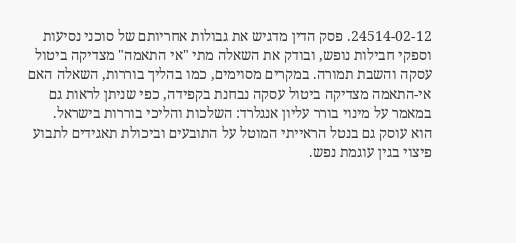24514-02-12. פסק הדין מדגיש את גבולות אחריותם של סוכני נסיעות וספקי חבילות נופש, ובודק את השאלה מתי "אי התאמה" מצדיקה ביטול עסקה והשבת תמורה. במקרים מסוימים, כמו בהליך בוררות, השאלה האם אי-התאמה מצדיקה ביטול עסקה נבחנת בקפידה, כפי שניתן לראות גם במאמר על מינוי בורר עליון אנגלרד: השלכות והליכי בוררות בישראל.
הוא עוסק גם בנטל הראייתי המוטל על התובעים וביכולת תאגידים לתבוע פיצוי בגין עוגמת נפש.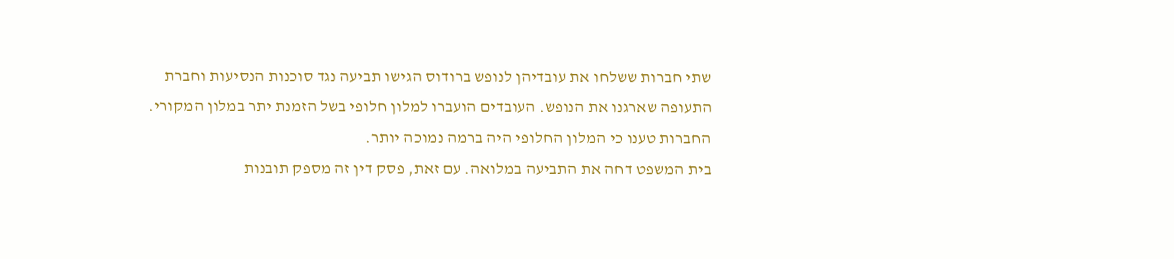שתי חברות ששלחו את עובדיהן לנופש ברודוס הגישו תביעה נגד סוכנות הנסיעות וחברת התעופה שארגנו את הנופש. העובדים הועברו למלון חלופי בשל הזמנת יתר במלון המקורי. החברות טענו כי המלון החלופי היה ברמה נמוכה יותר.
בית המשפט דחה את התביעה במלואה. עם זאת, פסק דין זה מספק תובנות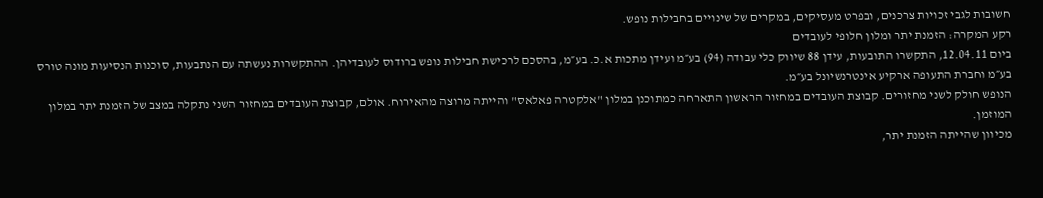חשובות לגבי זכויות צרכנים, ובפרט מעסיקים, במקרים של שינויים בחבילות נופש.
רקע המקרה: הזמנת יתר ומלון חלופי לעובדים
ביום 12.04.11, התקשרו התובעות, עידן 88 שיווק כלי עבודה (94) בע״מ ועידן מתכות א.כ. בע״מ, בהסכם לרכישת חבילות נופש ברודוס לעובדיהן. ההתקשרות נעשתה עם הנתבעות, סוכנות הנסיעות מונה טורס בע״מ וחברת התעופה ארקיע אינטרנשיונל בע״מ.
הנופש חולק לשני מחזורים. קבוצת העובדים במחזור הראשון התארחה כמתוכנן במלון "אלקטרה פאלאס" והייתה מרוצה מהאירוח. אולם, קבוצת העובדים במחזור השני נתקלה במצב של הזמנת יתר במלון המוזמן.
מכיוון שהייתה הזמנת יתר,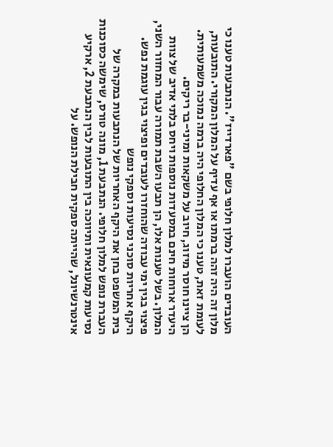העובדים הועברו למלון חלופי בשם "פארדייז". הנתבעות טענו כי מלון זה היה זהה ברמתו או אף עדיף על המלון המקורי. התובעות, לעומת זאת, טענו כי המלון החלופי היה ברמה נמוכה משמעותית. הן ציינו חוסר מיזוג, חיוב על משקאות ומיני-בר ריקים.
היעדר ארוחות חינם במסעדות נוספות ויחס בלתי אדיב של צוות המלון. בשל טענות אלו, הן תבעו השבת תמורה עבור המחזור השני, פיצוי בגין ימי עבודה שהוחזרו לעובדים ופיצוי בגין עוגמת נפש.
היקף אחריות סוכני נסיעות וספקי נופש
בית המשפט בחן את היקף האחריות של הנתבעות במקרה של העברת נופש למלון חלופי. הנתבעת 1, מונה טורס, שימשה כסוכנות נסיעות קמעונאית ותיווכה בין התובעות לבין הנתבעת 2, ארקיע אינטרנשיונל, שהייתה ספקית חבילת הנופש. על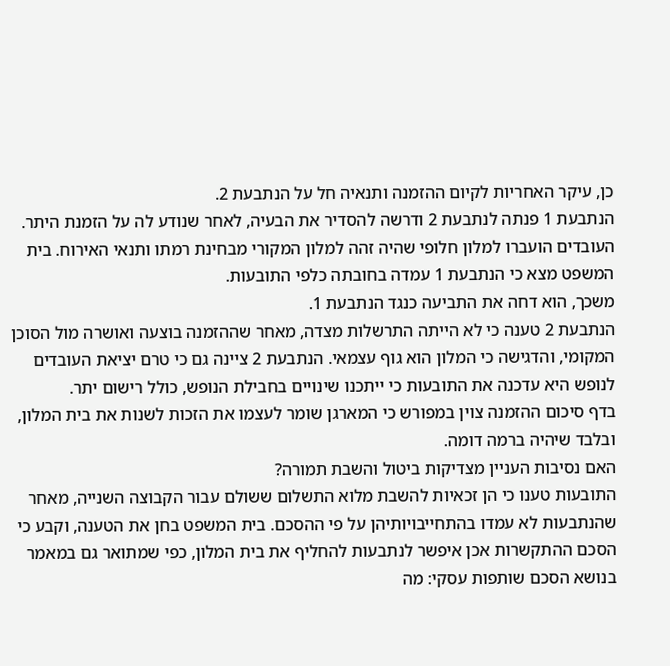כן, עיקר האחריות לקיום ההזמנה ותנאיה חל על הנתבעת 2.
הנתבעת 1 פנתה לנתבעת 2 ודרשה להסדיר את הבעיה, לאחר שנודע לה על הזמנת היתר. העובדים הועברו למלון חלופי שהיה זהה למלון המקורי מבחינת רמתו ותנאי האירוח. בית המשפט מצא כי הנתבעת 1 עמדה בחובתה כלפי התובעות.
משכך, הוא דחה את התביעה כנגד הנתבעת 1.
הנתבעת 2 טענה כי לא הייתה התרשלות מצדה, מאחר שההזמנה בוצעה ואושרה מול הסוכן המקומי, והדגישה כי המלון הוא גוף עצמאי. הנתבעת 2 ציינה גם כי טרם יציאת העובדים לנופש היא עדכנה את התובעות כי ייתכנו שינויים בחבילת הנופש, כולל רישום יתר.
בדף סיכום ההזמנה צוין במפורש כי המארגן שומר לעצמו את הזכות לשנות את בית המלון, ובלבד שיהיה ברמה דומה.
האם נסיבות העניין מצדיקות ביטול והשבת תמורה?
התובעות טענו כי הן זכאיות להשבת מלוא התשלום ששולם עבור הקבוצה השנייה, מאחר שהנתבעות לא עמדו בהתחייבויותיהן על פי ההסכם. בית המשפט בחן את הטענה, וקבע כי הסכם ההתקשרות אכן איפשר לנתבעות להחליף את בית המלון, כפי שמתואר גם במאמר בנושא הסכם שותפות עסקי: מה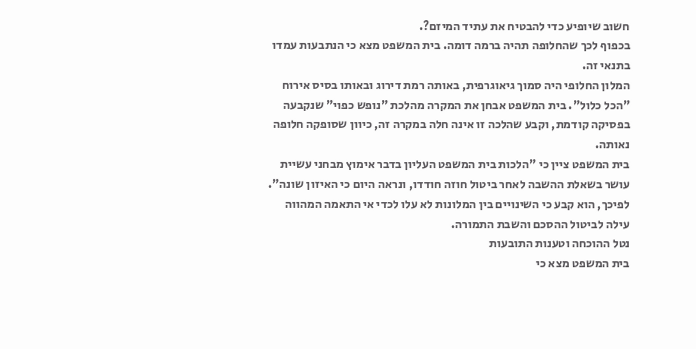חשוב שיופיע כדי להבטיח את עתיד המיזם?.
בכפוף לכך שהחלופה תהיה ברמה דומה. בית המשפט מצא כי הנתבעות עמדו בתנאי זה.
המלון החלופי היה סמוך גיאוגרפית, באותה רמת דירוג ובאותו בסיס אירוח "הכל כלול". בית המשפט אבחן את המקרה מהלכת "נופש כפוי" שנקבעה בפסיקה קודמת, וקבע שהלכה זו אינה חלה במקרה זה, כיוון שסופקה חלופה נאותה.
בית המשפט ציין כי "הלכות בית המשפט העליון בדבר אימוץ מבחני עשיית עושר בשאלת ההשבה לאחר ביטול חוזה חודדו, ונראה היום כי האיזון שונה". לפיכך, הוא קבע כי השינויים בין המלונות לא עלו לכדי אי התאמה המהווה עילה לביטול ההסכם והשבת התמורה.
נטל ההוכחה וטענות התובעות
בית המשפט מצא כי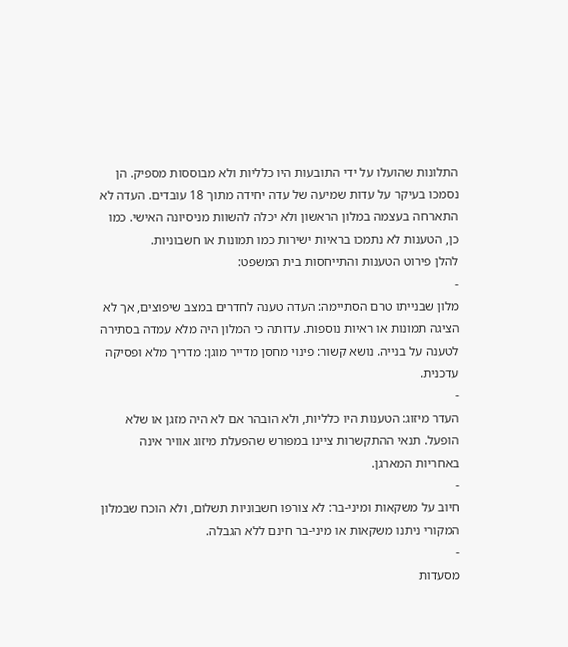התלונות שהועלו על ידי התובעות היו כלליות ולא מבוססות מספיק. הן נסמכו בעיקר על עדות שמיעה של עדה יחידה מתוך 18 עובדים. העדה לא התארחה בעצמה במלון הראשון ולא יכלה להשוות מניסיונה האישי. כמו כן, הטענות לא נתמכו בראיות ישירות כמו תמונות או חשבוניות.
להלן פירוט הטענות והתייחסות בית המשפט:
-
מלון שבנייתו טרם הסתיימה: העדה טענה לחדרים במצב שיפוצים, אך לא הציגה תמונות או ראיות נוספות. עדותה כי המלון היה מלא עמדה בסתירה לטענה על בנייה. נושא קשור: פינוי מחסן מדייר מוגן: מדריך מלא ופסיקה עדכנית.
-
העדר מיזוג: הטענות היו כלליות, ולא הובהר אם לא היה מזגן או שלא הופעל. תנאי ההתקשרות ציינו במפורש שהפעלת מיזוג אוויר אינה באחריות המארגן.
-
חיוב על משקאות ומיני-בר: לא צורפו חשבוניות תשלום, ולא הוכח שבמלון המקורי ניתנו משקאות או מיני-בר חינם ללא הגבלה.
-
מסעדות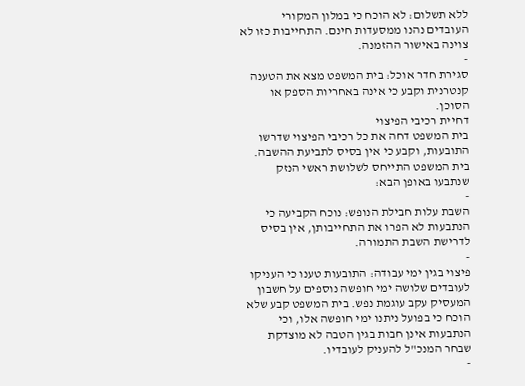ללא תשלום: לא הוכח כי במלון המקורי העובדים נהנו ממסעדות חינם. התחייבות כזו לא צוינה באישור ההזמנה.
-
סגירת חדר אוכל: בית המשפט מצא את הטענה קנטרנית וקבע כי אינה באחריות הספק או הסוכן.
דחיית רכיבי הפיצוי
בית המשפט דחה את כל רכיבי הפיצוי שדרשו התובעות, וקבע כי אין בסיס לתביעת ההשבה. בית המשפט התייחס לשלושת ראשי הנזק שנתבעו באופן הבא:
-
השבת עלות חבילת הנופש: נוכח הקביעה כי הנתבעות לא הפרו את התחייבותן, אין בסיס לדרישת השבת התמורה.
-
פיצוי בגין ימי עבודה: התובעות טענו כי העניקו לעובדים שלושה ימי חופשה נוספים על חשבון המעסיק עקב עוגמת נפש. בית המשפט קבע שלא הוכח כי בפועל ניתנו ימי חופשה אלו, וכי הנתבעות אינן חבות בגין הטבה לא מוצדקת שבחר המנכ"ל להעניק לעובדיו.
-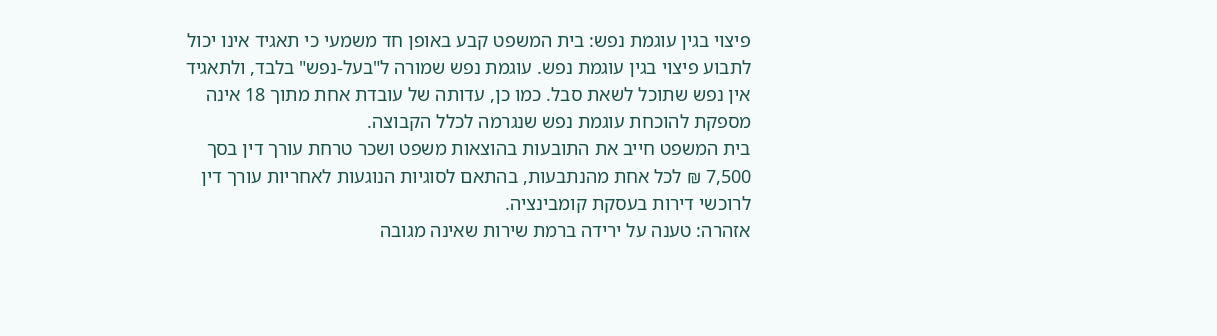פיצוי בגין עוגמת נפש: בית המשפט קבע באופן חד משמעי כי תאגיד אינו יכול לתבוע פיצוי בגין עוגמת נפש. עוגמת נפש שמורה ל"בעל-נפש" בלבד, ולתאגיד אין נפש שתוכל לשאת סבל. כמו כן, עדותה של עובדת אחת מתוך 18 אינה מספקת להוכחת עוגמת נפש שנגרמה לכלל הקבוצה.
בית המשפט חייב את התובעות בהוצאות משפט ושכר טרחת עורך דין בסך 7,500 ₪ לכל אחת מהנתבעות, בהתאם לסוגיות הנוגעות לאחריות עורך דין לרוכשי דירות בעסקת קומבינציה.
אזהרה: טענה על ירידה ברמת שירות שאינה מגובה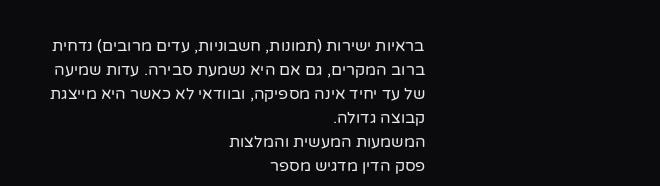בראיות ישירות (תמונות, חשבוניות, עדים מרובים) נדחית ברוב המקרים, גם אם היא נשמעת סבירה. עדות שמיעה של עד יחיד אינה מספיקה, ובוודאי לא כאשר היא מייצגת קבוצה גדולה.
המשמעות המעשית והמלצות
פסק הדין מדגיש מספר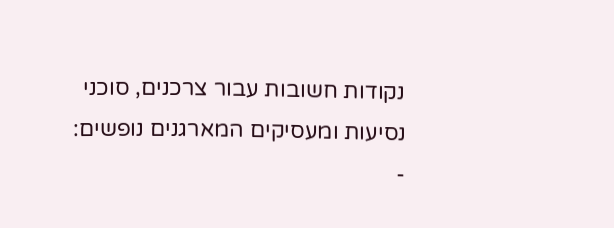נקודות חשובות עבור צרכנים, סוכני נסיעות ומעסיקים המארגנים נופשים:
-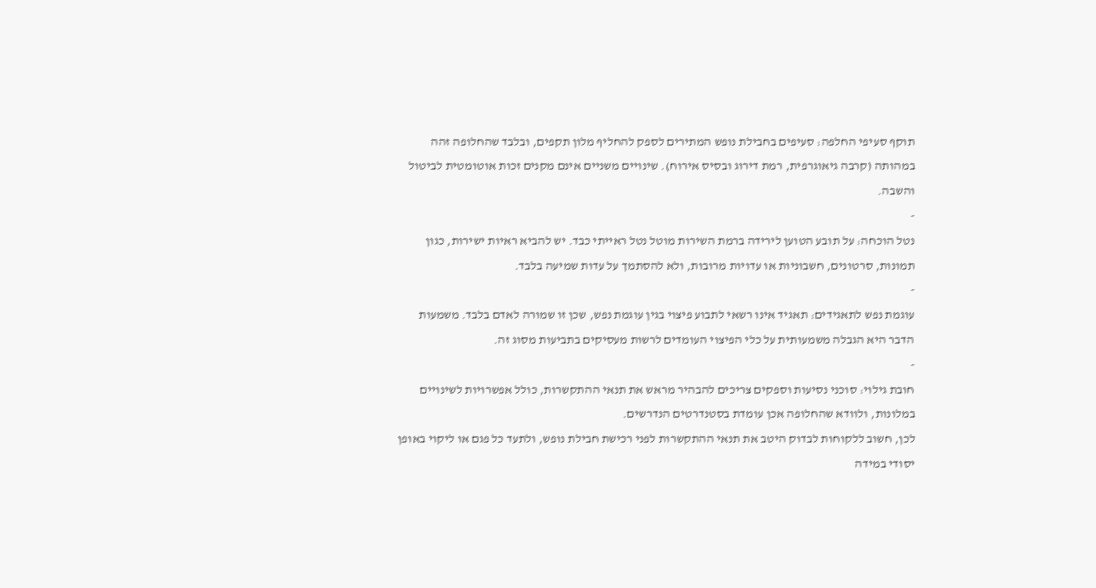תוקף סעיפי החלפה: סעיפים בחבילת נופש המתירים לספק להחליף מלון תקפים, ובלבד שהחלופה זהה במהותה (קרבה גיאוגרפית, רמת דירוג ובסיס אירוח). שינויים משניים אינם מקנים זכות אוטומטית לביטול והשבה.
-
נטל הוכחה: על תובע הטוען לירידה ברמת השירות מוטל נטל ראייתי כבד. יש להביא ראיות ישירות, כגון תמונות, סרטונים, חשבוניות או עדויות מרובות, ולא להסתמך על עדות שמיעה בלבד.
-
עוגמת נפש לתאגידים: תאגיד אינו רשאי לתבוע פיצוי בגין עוגמת נפש, שכן זו שמורה לאדם בלבד. משמעות הדבר היא הגבלה משמעותית על כלי הפיצוי העומדים לרשות מעסיקים בתביעות מסוג זה.
-
חובת גילוי: סוכני נסיעות וספקים צריכים להבהיר מראש את תנאי ההתקשרות, כולל אפשרויות לשינויים במלונות, ולוודא שהחלופה אכן עומדת בסטנדרטים הנדרשים.
לכן, חשוב ללקוחות לבדוק היטב את תנאי ההתקשרות לפני רכישת חבילת נופש, ולתעד כל פגם או ליקוי באופן יסודי במידה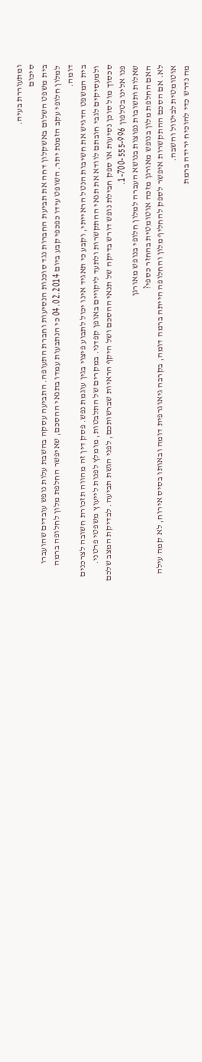ומתעוררת בעיה.
סיכום
בית משפט השלום באשקלון דחה את תביעת החברות נגד סוכנות הנסיעות וחברת התעופה. התביעה עסקה בהשבת עלות נופש עובדים שהועברו למלון חלופי עקב הזמנת יתר. השופט עידו כפכפי קבע ביום 04.02.2014 כי הנתבעות עמדו בתנאי ההסכם, שאיפשר החלפת מלון לחלופה ברמה דומה.
בית המשפט הדגיש את חשיבות הנטל הראייתי, וקבע כי תאגיד אינו יכול לתבוע פיצוי בגין עוגמת נפש. פסק דין זה מהווה תזכורת חשובה לצרכנים ולמעסיקים לגבי חובתם לוודא את תנאי ההתקשרות ולתעד ליקויים באופן קפדני. במקרים של התלבטות, מומלץ לפנות לייעוץ משפטי פרטני.
סכסוך מול סוכן נסיעות או ספק חבילת נופש דורש בדיקה של תנאי ההסכם ושל היקף הראיות שברשותכם, לפני הגשת תביעה. לבדיקת המצב שלכם פנו אלינו בטלפון 1-700-555-996.
שאלות ותשובות נפוצות בנושא העברה למלון חלופי בנופש מאורגן
האם החלפת מלון בנופש מאורגן מזכה אוטומטית בהחזר כספי?
לא. אם הסכם ההתקשרות איפשר לספק להחליף מלון והחלופה הייתה ברמה דומה, בקרבה גיאוגרפית דומה ובאותו בסיס אירוח, לא קמה עילה אוטומטית לביטול והשבה.
מה נדרש כדי להוכיח ירידה ברמת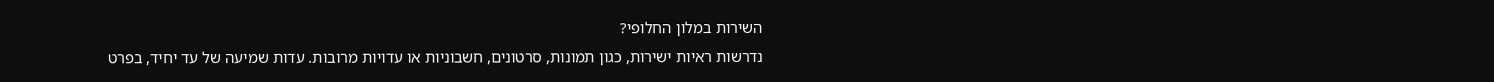השירות במלון החלופי?
נדרשות ראיות ישירות, כגון תמונות, סרטונים, חשבוניות או עדויות מרובות. עדות שמיעה של עד יחיד, בפרט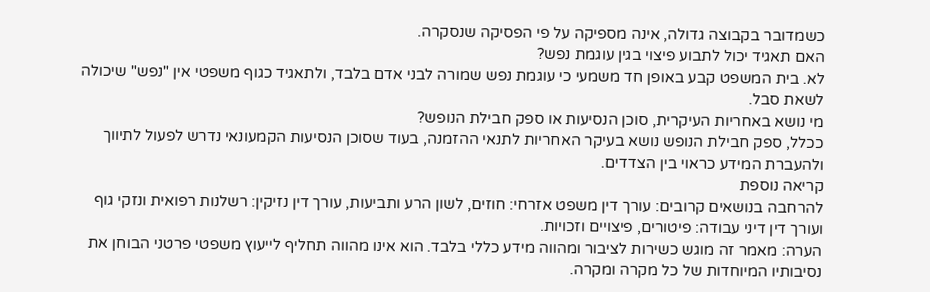כשמדובר בקבוצה גדולה, אינה מספיקה על פי הפסיקה שנסקרה.
האם תאגיד יכול לתבוע פיצוי בגין עוגמת נפש?
לא. בית המשפט קבע באופן חד משמעי כי עוגמת נפש שמורה לבני אדם בלבד, ולתאגיד כגוף משפטי אין "נפש" שיכולה לשאת סבל.
מי נושא באחריות העיקרית, סוכן הנסיעות או ספק חבילת הנופש?
ככלל, ספק חבילת הנופש נושא בעיקר האחריות לתנאי ההזמנה, בעוד שסוכן הנסיעות הקמעונאי נדרש לפעול לתיווך ולהעברת המידע כראוי בין הצדדים.
קריאה נוספת
להרחבה בנושאים קרובים: עורך דין משפט אזרחי: חוזים, לשון הרע ותביעות, עורך דין נזיקין: רשלנות רפואית ונזקי גוף ועורך דין דיני עבודה: פיטורים, פיצויים וזכויות.
הערה: מאמר זה מוגש כשירות לציבור ומהווה מידע כללי בלבד. הוא אינו מהווה תחליף לייעוץ משפטי פרטני הבוחן את נסיבותיו המיוחדות של כל מקרה ומקרה.